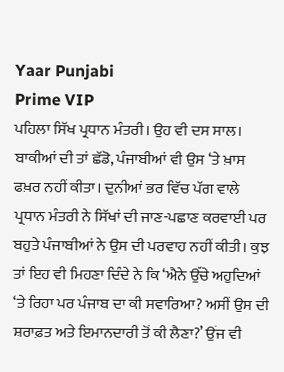Yaar Punjabi
Prime VIP
ਪਹਿਲਾ ਸਿੱਖ ਪ੍ਰਧਾਨ ਮੰਤਰੀ। ਉਹ ਵੀ ਦਸ ਸਾਲ। ਬਾਕੀਆਂ ਦੀ ਤਾਂ ਛੱਡੋ, ਪੰਜਾਬੀਆਂ ਵੀ ਉਸ ‘ਤੇ ਖ਼ਾਸ ਫਖ਼ਰ ਨਹੀਂ ਕੀਤਾ। ਦੁਨੀਆਂ ਭਰ ਵਿੱਚ ਪੱਗ ਵਾਲੇ ਪ੍ਰਧਾਨ ਮੰਤਰੀ ਨੇ ਸਿੱਖਾਂ ਦੀ ਜਾਣ-ਪਛਾਣ ਕਰਵਾਈ ਪਰ ਬਹੁਤੇ ਪੰਜਾਬੀਆਂ ਨੇ ਉਸ ਦੀ ਪਰਵਾਹ ਨਹੀਂ ਕੀਤੀ। ਕੁਝ ਤਾਂ ਇਹ ਵੀ ਮਿਹਣਾ ਦਿੰਦੇ ਨੇ ਕਿ ‘ਐਨੇ ਉੱਚੇ ਅਹੁਦਿਆਂ ‘ਤੇ ਰਿਹਾ ਪਰ ਪੰਜਾਬ ਦਾ ਕੀ ਸਵਾਰਿਆ? ਅਸੀਂ ਉਸ ਦੀ ਸ਼ਰਾਫ਼ਤ ਅਤੇ ਇਮਾਨਦਾਰੀ ਤੋਂ ਕੀ ਲੈਣਾ?’ ਉਂਜ ਵੀ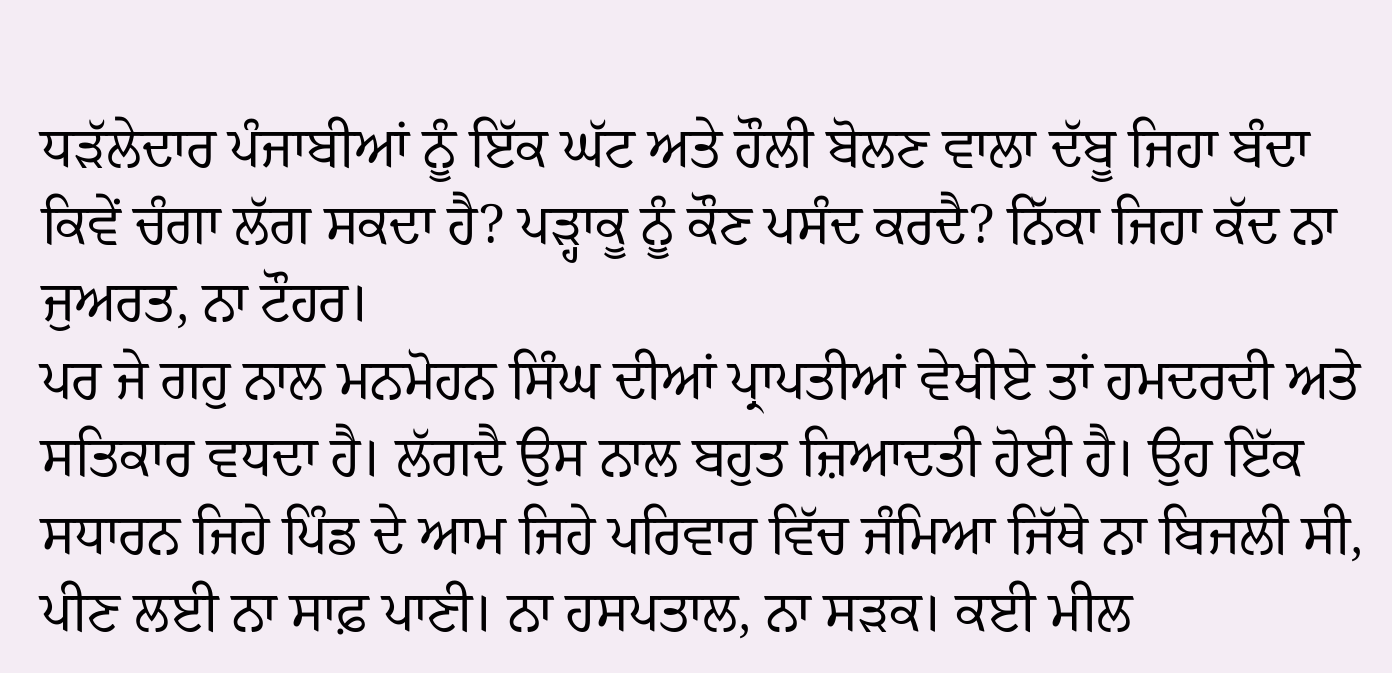ਧੜੱਲੇਦਾਰ ਪੰਜਾਬੀਆਂ ਨੂੰ ਇੱਕ ਘੱਟ ਅਤੇ ਹੌਲੀ ਬੋਲਣ ਵਾਲਾ ਦੱਬੂ ਜਿਹਾ ਬੰਦਾ ਕਿਵੇਂ ਚੰਗਾ ਲੱਗ ਸਕਦਾ ਹੈ? ਪੜ੍ਹਾਕੂ ਨੂੰ ਕੌਣ ਪਸੰਦ ਕਰਦੈ? ਨਿੱਕਾ ਜਿਹਾ ਕੱਦ ਨਾ ਜੁਅਰਤ, ਨਾ ਟੌਹਰ।
ਪਰ ਜੇ ਗਹੁ ਨਾਲ ਮਨਮੋਹਨ ਸਿੰਘ ਦੀਆਂ ਪ੍ਰਾਪਤੀਆਂ ਵੇਖੀਏ ਤਾਂ ਹਮਦਰਦੀ ਅਤੇ ਸਤਿਕਾਰ ਵਧਦਾ ਹੈ। ਲੱਗਦੈ ਉਸ ਨਾਲ ਬਹੁਤ ਜ਼ਿਆਦਤੀ ਹੋਈ ਹੈ। ਉਹ ਇੱਕ ਸਧਾਰਨ ਜਿਹੇ ਪਿੰਡ ਦੇ ਆਮ ਜਿਹੇ ਪਰਿਵਾਰ ਵਿੱਚ ਜੰਮਿਆ ਜਿੱਥੇ ਨਾ ਬਿਜਲੀ ਸੀ, ਪੀਣ ਲਈ ਨਾ ਸਾਫ਼ ਪਾਣੀ। ਨਾ ਹਸਪਤਾਲ, ਨਾ ਸੜਕ। ਕਈ ਮੀਲ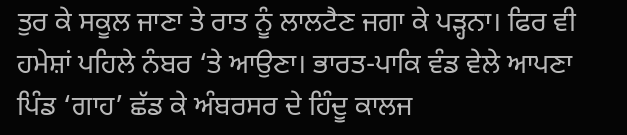ਤੁਰ ਕੇ ਸਕੂਲ ਜਾਣਾ ਤੇ ਰਾਤ ਨੂੰ ਲਾਲਟੈਣ ਜਗਾ ਕੇ ਪੜ੍ਹਨਾ। ਫਿਰ ਵੀ ਹਮੇਸ਼ਾਂ ਪਹਿਲੇ ਨੰਬਰ ‘ਤੇ ਆਉਣਾ। ਭਾਰਤ-ਪਾਕਿ ਵੰਡ ਵੇਲੇ ਆਪਣਾ ਪਿੰਡ ‘ਗਾਹ’ ਛੱਡ ਕੇ ਅੰਬਰਸਰ ਦੇ ਹਿੰਦੂ ਕਾਲਜ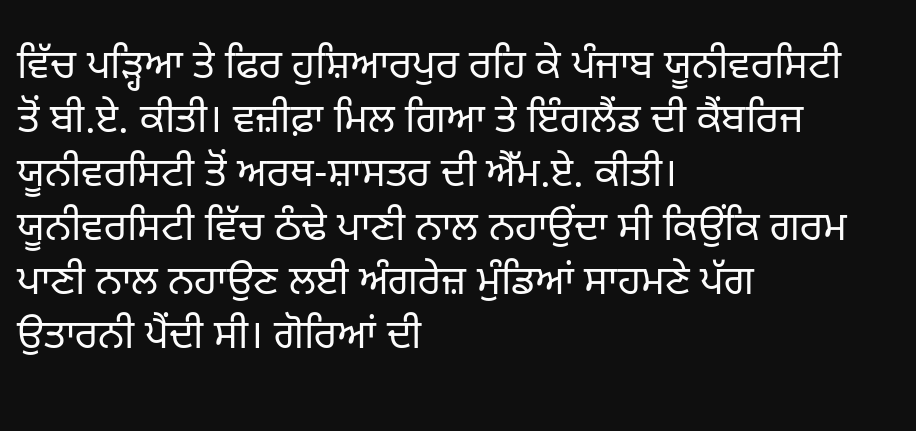ਵਿੱਚ ਪੜ੍ਹਿਆ ਤੇ ਫਿਰ ਹੁਸ਼ਿਆਰਪੁਰ ਰਹਿ ਕੇ ਪੰਜਾਬ ਯੂਨੀਵਰਸਿਟੀ ਤੋਂ ਬੀ.ਏ. ਕੀਤੀ। ਵਜ਼ੀਫ਼ਾ ਮਿਲ ਗਿਆ ਤੇ ਇੰਗਲੈਂਡ ਦੀ ਕੈਂਬਰਿਜ ਯੂਨੀਵਰਸਿਟੀ ਤੋਂ ਅਰਥ-ਸ਼ਾਸਤਰ ਦੀ ਐੱਮ.ਏ. ਕੀਤੀ। ਯੂਨੀਵਰਸਿਟੀ ਵਿੱਚ ਠੰਢੇ ਪਾਣੀ ਨਾਲ ਨਹਾਉਂਦਾ ਸੀ ਕਿਉਂਕਿ ਗਰਮ ਪਾਣੀ ਨਾਲ ਨਹਾਉਣ ਲਈ ਅੰਗਰੇਜ਼ ਮੁੰਡਿਆਂ ਸਾਹਮਣੇ ਪੱਗ ਉਤਾਰਨੀ ਪੈਂਦੀ ਸੀ। ਗੋਰਿਆਂ ਦੀ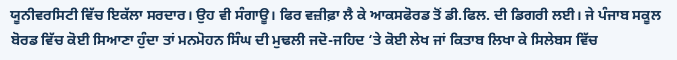ਯੂਨੀਵਰਸਿਟੀ ਵਿੱਚ ਇਕੱਲਾ ਸਰਦਾਰ। ਉਹ ਵੀ ਸੰਗਾਊ। ਫਿਰ ਵਜ਼ੀਫ਼ਾ ਲੈ ਕੇ ਆਕਸਫੋਰਡ ਤੋਂ ਡੀ.ਫਿਲ. ਦੀ ਡਿਗਰੀ ਲਈ। ਜੇ ਪੰਜਾਬ ਸਕੂਲ ਬੋਰਡ ਵਿੱਚ ਕੋਈ ਸਿਆਣਾ ਹੁੰਦਾ ਤਾਂ ਮਨਮੋਹਨ ਸਿੰਘ ਦੀ ਮੁਢਲੀ ਜਦੋ-ਜਹਿਦ ‘ਤੇ ਕੋਈ ਲੇਖ ਜਾਂ ਕਿਤਾਬ ਲਿਖਾ ਕੇ ਸਿਲੇਬਸ ਵਿੱਚ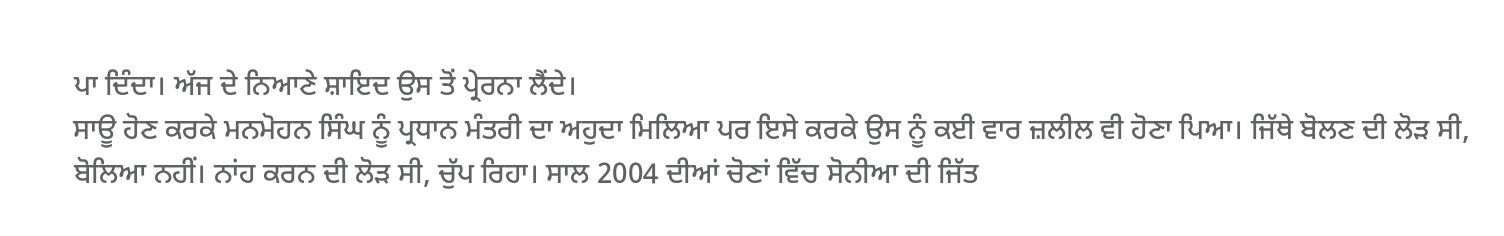ਪਾ ਦਿੰਦਾ। ਅੱਜ ਦੇ ਨਿਆਣੇ ਸ਼ਾਇਦ ਉਸ ਤੋਂ ਪ੍ਰੇਰਨਾ ਲੈਂਦੇ।
ਸਾਊ ਹੋਣ ਕਰਕੇ ਮਨਮੋਹਨ ਸਿੰਘ ਨੂੰ ਪ੍ਰਧਾਨ ਮੰਤਰੀ ਦਾ ਅਹੁਦਾ ਮਿਲਿਆ ਪਰ ਇਸੇ ਕਰਕੇ ਉਸ ਨੂੰ ਕਈ ਵਾਰ ਜ਼ਲੀਲ ਵੀ ਹੋਣਾ ਪਿਆ। ਜਿੱਥੇ ਬੋਲਣ ਦੀ ਲੋੜ ਸੀ, ਬੋਲਿਆ ਨਹੀਂ। ਨਾਂਹ ਕਰਨ ਦੀ ਲੋੜ ਸੀ, ਚੁੱਪ ਰਿਹਾ। ਸਾਲ 2004 ਦੀਆਂ ਚੋਣਾਂ ਵਿੱਚ ਸੋਨੀਆ ਦੀ ਜਿੱਤ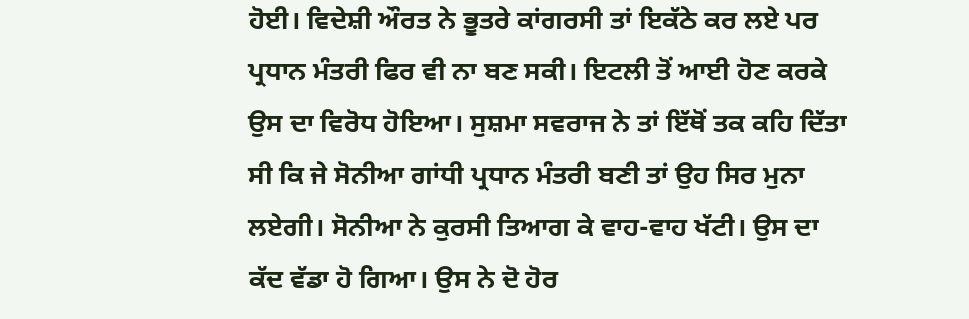ਹੋਈ। ਵਿਦੇਸ਼ੀ ਔਰਤ ਨੇ ਭੂਤਰੇ ਕਾਂਗਰਸੀ ਤਾਂ ਇਕੱਠੇ ਕਰ ਲਏ ਪਰ ਪ੍ਰਧਾਨ ਮੰਤਰੀ ਫਿਰ ਵੀ ਨਾ ਬਣ ਸਕੀ। ਇਟਲੀ ਤੋਂ ਆਈ ਹੋਣ ਕਰਕੇ ਉਸ ਦਾ ਵਿਰੋਧ ਹੋਇਆ। ਸੁਸ਼ਮਾ ਸਵਰਾਜ ਨੇ ਤਾਂ ਇੱਥੋਂ ਤਕ ਕਹਿ ਦਿੱਤਾ ਸੀ ਕਿ ਜੇ ਸੋਨੀਆ ਗਾਂਧੀ ਪ੍ਰਧਾਨ ਮੰਤਰੀ ਬਣੀ ਤਾਂ ਉਹ ਸਿਰ ਮੁਨਾ ਲਏਗੀ। ਸੋਨੀਆ ਨੇ ਕੁਰਸੀ ਤਿਆਗ ਕੇ ਵਾਹ-ਵਾਹ ਖੱਟੀ। ਉਸ ਦਾ ਕੱਦ ਵੱਡਾ ਹੋ ਗਿਆ। ਉਸ ਨੇ ਦੋ ਹੋਰ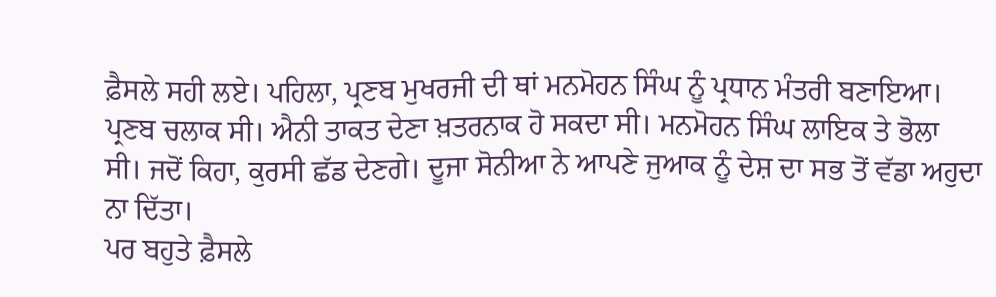ਫ਼ੈਸਲੇ ਸਹੀ ਲਏ। ਪਹਿਲਾ, ਪ੍ਰਣਬ ਮੁਖਰਜੀ ਦੀ ਥਾਂ ਮਨਮੋਹਨ ਸਿੰਘ ਨੂੰ ਪ੍ਰਧਾਨ ਮੰਤਰੀ ਬਣਾਇਆ। ਪ੍ਰਣਬ ਚਲਾਕ ਸੀ। ਐਨੀ ਤਾਕਤ ਦੇਣਾ ਖ਼ਤਰਨਾਕ ਹੋ ਸਕਦਾ ਸੀ। ਮਨਮੋਹਨ ਸਿੰਘ ਲਾਇਕ ਤੇ ਭੋਲਾ ਸੀ। ਜਦੋਂ ਕਿਹਾ, ਕੁਰਸੀ ਛੱਡ ਦੇਣਗੇ। ਦੂਜਾ ਸੋਨੀਆ ਨੇ ਆਪਣੇ ਜੁਆਕ ਨੂੰ ਦੇਸ਼ ਦਾ ਸਭ ਤੋਂ ਵੱਡਾ ਅਹੁਦਾ ਨਾ ਦਿੱਤਾ।
ਪਰ ਬਹੁਤੇ ਫ਼ੈਸਲੇ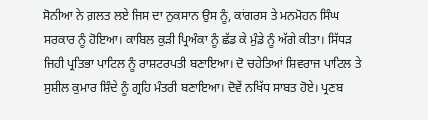ਸੋਨੀਆ ਨੇ ਗ਼ਲਤ ਲਏ ਜਿਸ ਦਾ ਨੁਕਸਾਨ ਉਸ ਨੂੰ, ਕਾਂਗਰਸ ਤੇ ਮਨਮੋਹਨ ਸਿੰਘ ਸਰਕਾਰ ਨੂੰ ਹੋਇਆ। ਕਾਬਿਲ ਕੁੜੀ ਪ੍ਰਿਅੰਕਾ ਨੂੰ ਛੱਡ ਕੇ ਮੁੰਡੇ ਨੂੰ ਅੱਗੇ ਕੀਤਾ। ਸਿੱਧੜ ਜਿਹੀ ਪ੍ਰਤਿਭਾ ਪਾਟਿਲ ਨੂੰ ਰਾਸ਼ਟਰਪਤੀ ਬਣਾਇਆ। ਦੋ ਚਹੇਤਿਆਂ ਸ਼ਿਵਰਾਜ ਪਾਟਿਲ ਤੇ ਸੁਸ਼ੀਲ ਕੁਮਾਰ ਸ਼ਿੰਦੇ ਨੂੰ ਗ੍ਰਹਿ ਮੰਤਰੀ ਬਣਾਇਆ। ਦੋਵੇਂ ਨਖਿੱਧ ਸਾਬਤ ਹੋਏ। ਪ੍ਰਣਬ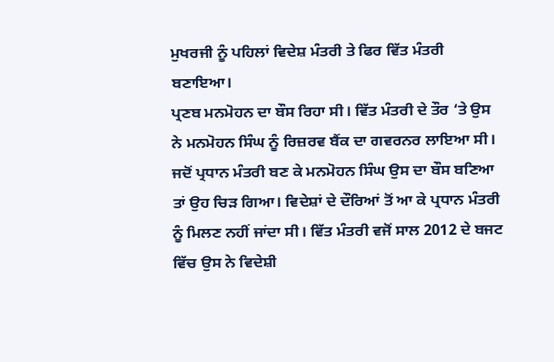ਮੁਖਰਜੀ ਨੂੰ ਪਹਿਲਾਂ ਵਿਦੇਸ਼ ਮੰਤਰੀ ਤੇ ਫਿਰ ਵਿੱਤ ਮੰਤਰੀ ਬਣਾਇਆ।
ਪ੍ਰਣਬ ਮਨਮੋਹਨ ਦਾ ਬੌਸ ਰਿਹਾ ਸੀ। ਵਿੱਤ ਮੰਤਰੀ ਦੇ ਤੌਰ ‘ਤੇ ਉਸ ਨੇ ਮਨਮੋਹਨ ਸਿੰਘ ਨੂੰ ਰਿਜ਼ਰਵ ਬੈਂਕ ਦਾ ਗਵਰਨਰ ਲਾਇਆ ਸੀ। ਜਦੋਂ ਪ੍ਰਧਾਨ ਮੰਤਰੀ ਬਣ ਕੇ ਮਨਮੋਹਨ ਸਿੰਘ ਉਸ ਦਾ ਬੌਸ ਬਣਿਆ ਤਾਂ ਉਹ ਚਿੜ ਗਿਆ। ਵਿਦੇਸ਼ਾਂ ਦੇ ਦੌਰਿਆਂ ਤੋਂ ਆ ਕੇ ਪ੍ਰਧਾਨ ਮੰਤਰੀ ਨੂੰ ਮਿਲਣ ਨਹੀਂ ਜਾਂਦਾ ਸੀ। ਵਿੱਤ ਮੰਤਰੀ ਵਜੋਂ ਸਾਲ 2012 ਦੇ ਬਜਟ ਵਿੱਚ ਉਸ ਨੇ ਵਿਦੇਸ਼ੀ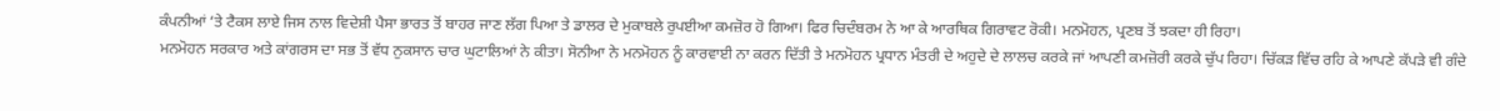ਕੰਪਨੀਆਂ ‘ਤੇ ਟੈਕਸ ਲਾਏ ਜਿਸ ਨਾਲ ਵਿਦੇਸ਼ੀ ਪੈਸਾ ਭਾਰਤ ਤੋਂ ਬਾਹਰ ਜਾਣ ਲੱਗ ਪਿਆ ਤੇ ਡਾਲਰ ਦੇ ਮੁਕਾਬਲੇ ਰੁਪਈਆ ਕਮਜ਼ੋਰ ਹੋ ਗਿਆ। ਫਿਰ ਚਿਦੰਬਰਮ ਨੇ ਆ ਕੇ ਆਰਥਿਕ ਗਿਰਾਵਟ ਰੋਕੀ। ਮਨਮੋਹਨ, ਪ੍ਰਣਬ ਤੋਂ ਝਕਦਾ ਹੀ ਰਿਹਾ।
ਮਨਮੋਹਨ ਸਰਕਾਰ ਅਤੇ ਕਾਂਗਰਸ ਦਾ ਸਭ ਤੋਂ ਵੱਧ ਨੁਕਸਾਨ ਚਾਰ ਘੁਟਾਲਿਆਂ ਨੇ ਕੀਤਾ। ਸੋਨੀਆ ਨੇ ਮਨਮੋਹਨ ਨੂੰ ਕਾਰਵਾਈ ਨਾ ਕਰਨ ਦਿੱਤੀ ਤੇ ਮਨਮੋਹਨ ਪ੍ਰਧਾਨ ਮੰਤਰੀ ਦੇ ਅਹੁਦੇ ਦੇ ਲਾਲਚ ਕਰਕੇ ਜਾਂ ਆਪਣੀ ਕਮਜ਼ੋਰੀ ਕਰਕੇ ਚੁੱਪ ਰਿਹਾ। ਚਿੱਕੜ ਵਿੱਚ ਰਹਿ ਕੇ ਆਪਣੇ ਕੱਪੜੇ ਵੀ ਗੰਦੇ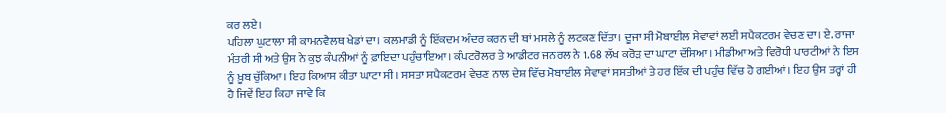ਕਰ ਲਏ।
ਪਹਿਲਾ ਘੁਟਾਲਾ ਸੀ ਕਾਮਨਵੈਲਥ ਖੇਡਾਂ ਦਾ। ਕਲਮਾਡੀ ਨੂੰ ਇੱਕਦਮ ਅੰਦਰ ਕਰਨ ਦੀ ਥਾਂ ਮਸਲੇ ਨੂੰ ਲਟਕਣ ਦਿੱਤਾ। ਦੂਜਾ ਸੀ ਮੋਬਾਈਲ ਸੇਵਾਵਾਂ ਲਈ ਸਪੈਕਟਰਮ ਵੇਚਣ ਦਾ। ਏ. ਰਾਜਾ ਮੰਤਰੀ ਸੀ ਅਤੇ ਉਸ ਨੇ ਕੁਝ ਕੰਪਨੀਆਂ ਨੂੰ ਫ਼ਾਇਦਾ ਪਹੁੰਚਾਇਆ। ਕੰਪਟਰੋਲਰ ਤੇ ਆਡੀਟਰ ਜਨਰਲ ਨੇ 1.68 ਲੱਖ ਕਰੋੜ ਦਾ ਘਾਟਾ ਦੱਸਿਆ। ਮੀਡੀਆ ਅਤੇ ਵਿਰੋਧੀ ਪਾਰਟੀਆਂ ਨੇ ਇਸ ਨੂੰ ਖ਼ੂਬ ਚੁੱਕਿਆ। ਇਹ ਕਿਆਸ ਕੀਤਾ ਘਾਟਾ ਸੀ। ਸਸਤਾ ਸਪੈਕਟਰਮ ਵੇਚਣ ਨਾਲ ਦੇਸ਼ ਵਿੱਚ ਮੋਬਾਈਲ ਸੇਵਾਵਾਂ ਸਸਤੀਆਂ ਤੇ ਹਰ ਇੱਕ ਦੀ ਪਹੁੰਚ ਵਿੱਚ ਹੋ ਗਈਆਂ। ਇਹ ਉਸ ਤਰ੍ਹਾਂ ਹੀ ਹੈ ਜਿਵੇਂ ਇਹ ਕਿਹਾ ਜਾਵੇ ਕਿ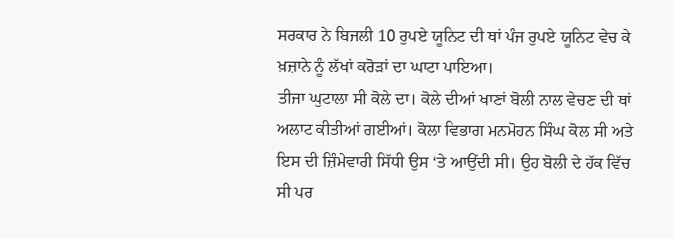ਸਰਕਾਰ ਨੇ ਬਿਜਲੀ 10 ਰੁਪਏ ਯੂਨਿਟ ਦੀ ਥਾਂ ਪੰਜ ਰੁਪਏ ਯੂਨਿਟ ਵੇਚ ਕੇ ਖ਼ਜ਼ਾਨੇ ਨੂੰ ਲੱਖਾਂ ਕਰੋੜਾਂ ਦਾ ਘਾਟਾ ਪਾਇਆ।
ਤੀਜਾ ਘੁਟਾਲਾ ਸੀ ਕੋਲੇ ਦਾ। ਕੋਲੇ ਦੀਆਂ ਖਾਣਾਂ ਬੋਲੀ ਨਾਲ ਵੇਚਣ ਦੀ ਥਾਂ ਅਲਾਟ ਕੀਤੀਆਂ ਗਈਆਂ। ਕੋਲਾ ਵਿਭਾਗ ਮਨਮੋਹਨ ਸਿੰਘ ਕੋਲ ਸੀ ਅਤੇ ਇਸ ਦੀ ਜ਼ਿੰਮੇਵਾਰੀ ਸਿੱਧੀ ਉਸ ‘ਤੇ ਆਉਂਦੀ ਸੀ। ਉਹ ਬੋਲੀ ਦੇ ਹੱਕ ਵਿੱਚ ਸੀ ਪਰ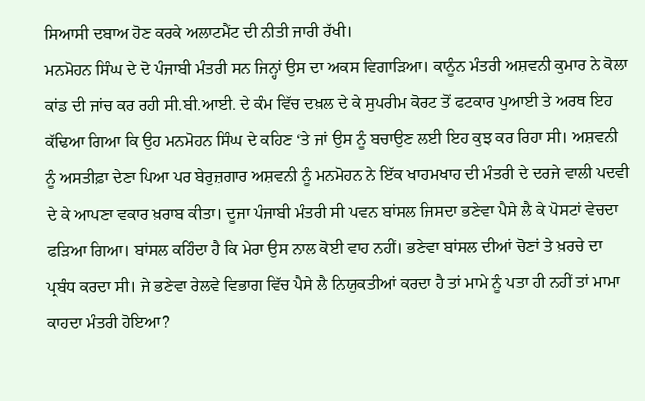ਸਿਆਸੀ ਦਬਾਅ ਹੋਣ ਕਰਕੇ ਅਲਾਟਮੈਂਟ ਦੀ ਨੀਤੀ ਜਾਰੀ ਰੱਖੀ।
ਮਨਮੋਹਨ ਸਿੰਘ ਦੇ ਦੋ ਪੰਜਾਬੀ ਮੰਤਰੀ ਸਨ ਜਿਨ੍ਹਾਂ ਉਸ ਦਾ ਅਕਸ ਵਿਗਾੜਿਆ। ਕਾਨੂੰਨ ਮੰਤਰੀ ਅਸ਼ਵਨੀ ਕੁਮਾਰ ਨੇ ਕੋਲਾ ਕਾਂਡ ਦੀ ਜਾਂਚ ਕਰ ਰਹੀ ਸੀ.ਬੀ.ਆਈ. ਦੇ ਕੰਮ ਵਿੱਚ ਦਖ਼ਲ ਦੇ ਕੇ ਸੁਪਰੀਮ ਕੋਰਟ ਤੋਂ ਫਟਕਾਰ ਪੁਆਈ ਤੇ ਅਰਥ ਇਹ ਕੱਢਿਆ ਗਿਆ ਕਿ ਉਹ ਮਨਮੋਹਨ ਸਿੰਘ ਦੇ ਕਹਿਣ ‘ਤੇ ਜਾਂ ਉਸ ਨੂੰ ਬਚਾਉਣ ਲਈ ਇਹ ਕੁਝ ਕਰ ਰਿਹਾ ਸੀ। ਅਸ਼ਵਨੀ ਨੂੰ ਅਸਤੀਫ਼ਾ ਦੇਣਾ ਪਿਆ ਪਰ ਬੇਰੁਜ਼ਗਾਰ ਅਸ਼ਵਨੀ ਨੂੰ ਮਨਮੋਹਨ ਨੇ ਇੱਕ ਖਾਹਮਖਾਹ ਦੀ ਮੰਤਰੀ ਦੇ ਦਰਜੇ ਵਾਲੀ ਪਦਵੀ ਦੇ ਕੇ ਆਪਣਾ ਵਕਾਰ ਖ਼ਰਾਬ ਕੀਤਾ। ਦੂਜਾ ਪੰਜਾਬੀ ਮੰਤਰੀ ਸੀ ਪਵਨ ਬਾਂਸਲ ਜਿਸਦਾ ਭਣੇਵਾ ਪੈਸੇ ਲੈ ਕੇ ਪੋਸਟਾਂ ਵੇਚਦਾ ਫੜਿਆ ਗਿਆ। ਬਾਂਸਲ ਕਹਿੰਦਾ ਹੈ ਕਿ ਮੇਰਾ ਉਸ ਨਾਲ ਕੋਈ ਵਾਹ ਨਹੀਂ। ਭਣੇਵਾ ਬਾਂਸਲ ਦੀਆਂ ਚੋਣਾਂ ਤੇ ਖ਼ਰਚੇ ਦਾ ਪ੍ਰਬੰਧ ਕਰਦਾ ਸੀ। ਜੇ ਭਣੇਵਾ ਰੇਲਵੇ ਵਿਭਾਗ ਵਿੱਚ ਪੈਸੇ ਲੈ ਨਿਯੁਕਤੀਆਂ ਕਰਦਾ ਹੈ ਤਾਂ ਮਾਮੇ ਨੂੰ ਪਤਾ ਹੀ ਨਹੀਂ ਤਾਂ ਮਾਮਾ ਕਾਹਦਾ ਮੰਤਰੀ ਹੋਇਆ?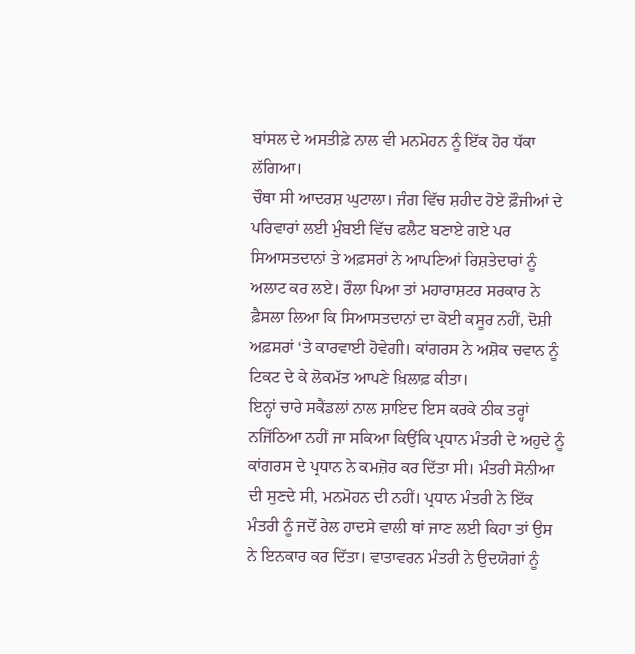ਬਾਂਸਲ ਦੇ ਅਸਤੀਫ਼ੇ ਨਾਲ ਵੀ ਮਨਮੋਹਨ ਨੂੰ ਇੱਕ ਹੋਰ ਧੱਕਾ ਲੱਗਿਆ।
ਚੌਥਾ ਸੀ ਆਦਰਸ਼ ਘੁਟਾਲਾ। ਜੰਗ ਵਿੱਚ ਸ਼ਹੀਦ ਹੋਏ ਫ਼ੌਜੀਆਂ ਦੇ ਪਰਿਵਾਰਾਂ ਲਈ ਮੁੰਬਈ ਵਿੱਚ ਫਲੈਟ ਬਣਾਏ ਗਏ ਪਰ ਸਿਆਸਤਦਾਨਾਂ ਤੇ ਅਫ਼ਸਰਾਂ ਨੇ ਆਪਣਿਆਂ ਰਿਸ਼ਤੇਦਾਰਾਂ ਨੂੰ ਅਲਾਟ ਕਰ ਲਏ। ਰੌਲਾ ਪਿਆ ਤਾਂ ਮਹਾਰਾਸ਼ਟਰ ਸਰਕਾਰ ਨੇ ਫ਼ੈਸਲਾ ਲਿਆ ਕਿ ਸਿਆਸਤਦਾਨਾਂ ਦਾ ਕੋਈ ਕਸੂਰ ਨਹੀਂ, ਦੋਸ਼ੀ ਅਫ਼ਸਰਾਂ ‘ਤੇ ਕਾਰਵਾਈ ਹੋਵੇਗੀ। ਕਾਂਗਰਸ ਨੇ ਅਸ਼ੋਕ ਚਵਾਨ ਨੂੰ ਟਿਕਟ ਦੇ ਕੇ ਲੋਕਮੱਤ ਆਪਣੇ ਖ਼ਿਲਾਫ਼ ਕੀਤਾ।
ਇਨ੍ਹਾਂ ਚਾਰੇ ਸਕੈਂਡਲਾਂ ਨਾਲ ਸ਼ਾਇਦ ਇਸ ਕਰਕੇ ਠੀਕ ਤਰ੍ਹਾਂ ਨਜਿੱਠਿਆ ਨਹੀਂ ਜਾ ਸਕਿਆ ਕਿਉਂਕਿ ਪ੍ਰਧਾਨ ਮੰਤਰੀ ਦੇ ਅਹੁਦੇ ਨੂੰ ਕਾਂਗਰਸ ਦੇ ਪ੍ਰਧਾਨ ਨੇ ਕਮਜ਼ੋਰ ਕਰ ਦਿੱਤਾ ਸੀ। ਮੰਤਰੀ ਸੋਨੀਆ ਦੀ ਸੁਣਦੇ ਸੀ, ਮਨਮੋਹਨ ਦੀ ਨਹੀਂ। ਪ੍ਰਧਾਨ ਮੰਤਰੀ ਨੇ ਇੱਕ ਮੰਤਰੀ ਨੂੰ ਜਦੋਂ ਰੇਲ ਹਾਦਸੇ ਵਾਲੀ ਥਾਂ ਜਾਣ ਲਈ ਕਿਹਾ ਤਾਂ ਉਸ ਨੇ ਇਨਕਾਰ ਕਰ ਦਿੱਤਾ। ਵਾਤਾਵਰਨ ਮੰਤਰੀ ਨੇ ਉਦਯੋਗਾਂ ਨੂੰ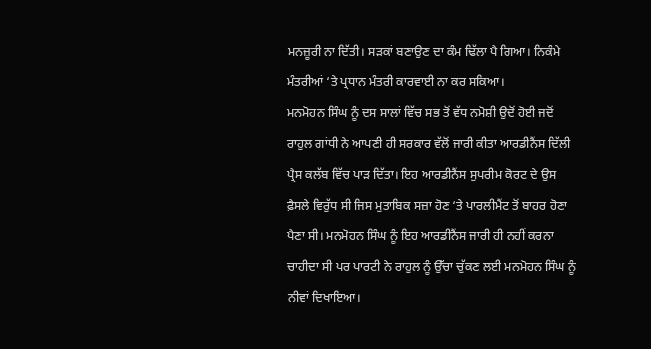ਮਨਜ਼ੂਰੀ ਨਾ ਦਿੱਤੀ। ਸੜਕਾਂ ਬਣਾਉਣ ਦਾ ਕੰਮ ਢਿੱਲਾ ਪੈ ਗਿਆ। ਨਿਕੰਮੇ ਮੰਤਰੀਆਂ ‘ਤੇ ਪ੍ਰਧਾਨ ਮੰਤਰੀ ਕਾਰਵਾਈ ਨਾ ਕਰ ਸਕਿਆ।
ਮਨਮੋਹਨ ਸਿੰਘ ਨੂੰ ਦਸ ਸਾਲਾਂ ਵਿੱਚ ਸਭ ਤੋਂ ਵੱਧ ਨਮੋਸ਼ੀ ਉਦੋਂ ਹੋਈ ਜਦੋਂ ਰਾਹੁਲ ਗਾਂਧੀ ਨੇ ਆਪਣੀ ਹੀ ਸਰਕਾਰ ਵੱਲੋਂ ਜਾਰੀ ਕੀਤਾ ਆਰਡੀਨੈਂਸ ਦਿੱਲੀ ਪ੍ਰੈਸ ਕਲੱਬ ਵਿੱਚ ਪਾੜ ਦਿੱਤਾ। ਇਹ ਆਰਡੀਨੈਂਸ ਸੁਪਰੀਮ ਕੋਰਟ ਦੇ ਉਸ ਫ਼ੈਸਲੇ ਵਿਰੁੱਧ ਸੀ ਜਿਸ ਮੁਤਾਬਿਕ ਸਜ਼ਾ ਹੋਣ ‘ਤੇ ਪਾਰਲੀਮੈਂਟ ਤੋਂ ਬਾਹਰ ਹੋਣਾ ਪੈਣਾ ਸੀ। ਮਨਮੋਹਨ ਸਿੰਘ ਨੂੰ ਇਹ ਆਰਡੀਨੈਂਸ ਜਾਰੀ ਹੀ ਨਹੀਂ ਕਰਨਾ ਚਾਹੀਦਾ ਸੀ ਪਰ ਪਾਰਟੀ ਨੇ ਰਾਹੁਲ ਨੂੰ ਉੱਚਾ ਚੁੱਕਣ ਲਈ ਮਨਮੋਹਨ ਸਿੰਘ ਨੂੰ ਨੀਵਾਂ ਦਿਖਾਇਆ।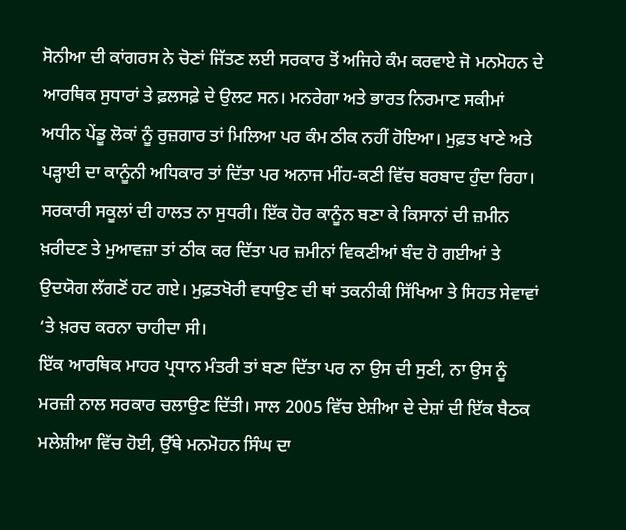ਸੋਨੀਆ ਦੀ ਕਾਂਗਰਸ ਨੇ ਚੋਣਾਂ ਜਿੱਤਣ ਲਈ ਸਰਕਾਰ ਤੋਂ ਅਜਿਹੇ ਕੰਮ ਕਰਵਾਏ ਜੋ ਮਨਮੋਹਨ ਦੇ ਆਰਥਿਕ ਸੁਧਾਰਾਂ ਤੇ ਫ਼ਲਸਫ਼ੇ ਦੇ ਉਲਟ ਸਨ। ਮਨਰੇਗਾ ਅਤੇ ਭਾਰਤ ਨਿਰਮਾਣ ਸਕੀਮਾਂ ਅਧੀਨ ਪੇਂਡੂ ਲੋਕਾਂ ਨੂੰ ਰੁਜ਼ਗਾਰ ਤਾਂ ਮਿਲਿਆ ਪਰ ਕੰਮ ਠੀਕ ਨਹੀਂ ਹੋਇਆ। ਮੁਫ਼ਤ ਖਾਣੇ ਅਤੇ ਪੜ੍ਹਾਈ ਦਾ ਕਾਨੂੰਨੀ ਅਧਿਕਾਰ ਤਾਂ ਦਿੱਤਾ ਪਰ ਅਨਾਜ ਮੀਂਹ-ਕਣੀ ਵਿੱਚ ਬਰਬਾਦ ਹੁੰਦਾ ਰਿਹਾ। ਸਰਕਾਰੀ ਸਕੂਲਾਂ ਦੀ ਹਾਲਤ ਨਾ ਸੁਧਰੀ। ਇੱਕ ਹੋਰ ਕਾਨੂੰਨ ਬਣਾ ਕੇ ਕਿਸਾਨਾਂ ਦੀ ਜ਼ਮੀਨ ਖ਼ਰੀਦਣ ਤੇ ਮੁਆਵਜ਼ਾ ਤਾਂ ਠੀਕ ਕਰ ਦਿੱਤਾ ਪਰ ਜ਼ਮੀਨਾਂ ਵਿਕਣੀਆਂ ਬੰਦ ਹੋ ਗਈਆਂ ਤੇ ਉਦਯੋਗ ਲੱਗਣੋਂ ਹਟ ਗਏ। ਮੁਫ਼ਤਖੋਰੀ ਵਧਾਉਣ ਦੀ ਥਾਂ ਤਕਨੀਕੀ ਸਿੱਖਿਆ ਤੇ ਸਿਹਤ ਸੇਵਾਵਾਂ ‘ਤੇ ਖ਼ਰਚ ਕਰਨਾ ਚਾਹੀਦਾ ਸੀ।
ਇੱਕ ਆਰਥਿਕ ਮਾਹਰ ਪ੍ਰਧਾਨ ਮੰਤਰੀ ਤਾਂ ਬਣਾ ਦਿੱਤਾ ਪਰ ਨਾ ਉਸ ਦੀ ਸੁਣੀ, ਨਾ ਉਸ ਨੂੰ ਮਰਜ਼ੀ ਨਾਲ ਸਰਕਾਰ ਚਲਾਉਣ ਦਿੱਤੀ। ਸਾਲ 2005 ਵਿੱਚ ਏਸ਼ੀਆ ਦੇ ਦੇਸ਼ਾਂ ਦੀ ਇੱਕ ਬੈਠਕ ਮਲੇਸ਼ੀਆ ਵਿੱਚ ਹੋਈ, ਉੱਥੇ ਮਨਮੋਹਨ ਸਿੰਘ ਦਾ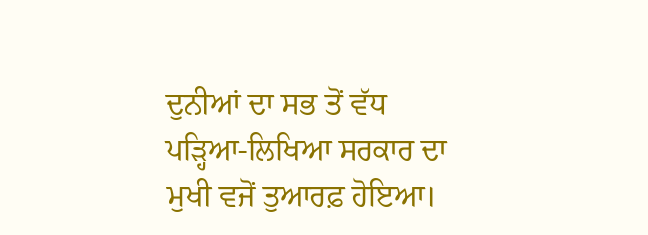ਦੁਨੀਆਂ ਦਾ ਸਭ ਤੋਂ ਵੱਧ ਪੜ੍ਹਿਆ-ਲਿਖਿਆ ਸਰਕਾਰ ਦਾ ਮੁਖੀ ਵਜੋਂ ਤੁਆਰਫ਼ ਹੋਇਆ।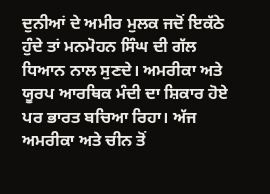ਦੁਨੀਆਂ ਦੇ ਅਮੀਰ ਮੁਲਕ ਜਦੋਂ ਇਕੱਠੇ ਹੁੰਦੇ ਤਾਂ ਮਨਮੋਹਨ ਸਿੰਘ ਦੀ ਗੱਲ ਧਿਆਨ ਨਾਲ ਸੁਣਦੇ। ਅਮਰੀਕਾ ਅਤੇ ਯੂਰਪ ਆਰਥਿਕ ਮੰਦੀ ਦਾ ਸ਼ਿਕਾਰ ਹੋਏ ਪਰ ਭਾਰਤ ਬਚਿਆ ਰਿਹਾ। ਅੱਜ ਅਮਰੀਕਾ ਅਤੇ ਚੀਨ ਤੋਂ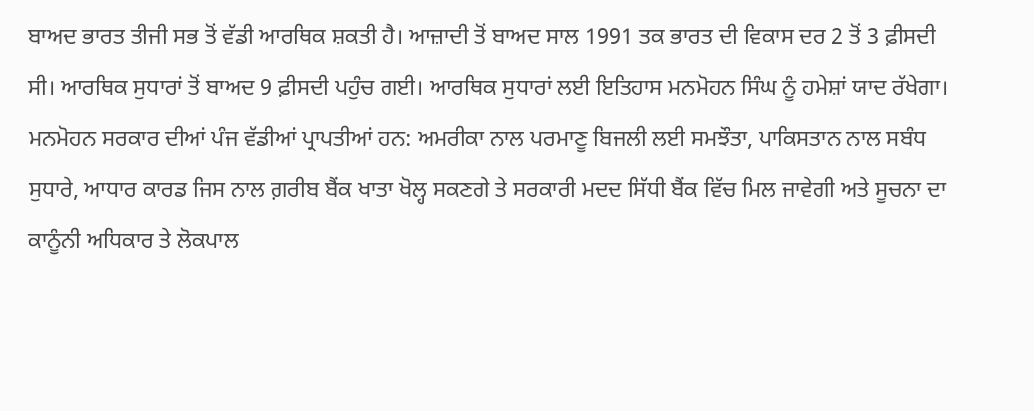ਬਾਅਦ ਭਾਰਤ ਤੀਜੀ ਸਭ ਤੋਂ ਵੱਡੀ ਆਰਥਿਕ ਸ਼ਕਤੀ ਹੈ। ਆਜ਼ਾਦੀ ਤੋਂ ਬਾਅਦ ਸਾਲ 1991 ਤਕ ਭਾਰਤ ਦੀ ਵਿਕਾਸ ਦਰ 2 ਤੋਂ 3 ਫ਼ੀਸਦੀ ਸੀ। ਆਰਥਿਕ ਸੁਧਾਰਾਂ ਤੋਂ ਬਾਅਦ 9 ਫ਼ੀਸਦੀ ਪਹੁੰਚ ਗਈ। ਆਰਥਿਕ ਸੁਧਾਰਾਂ ਲਈ ਇਤਿਹਾਸ ਮਨਮੋਹਨ ਸਿੰਘ ਨੂੰ ਹਮੇਸ਼ਾਂ ਯਾਦ ਰੱਖੇਗਾ।
ਮਨਮੋਹਨ ਸਰਕਾਰ ਦੀਆਂ ਪੰਜ ਵੱਡੀਆਂ ਪ੍ਰਾਪਤੀਆਂ ਹਨ: ਅਮਰੀਕਾ ਨਾਲ ਪਰਮਾਣੂ ਬਿਜਲੀ ਲਈ ਸਮਝੌਤਾ, ਪਾਕਿਸਤਾਨ ਨਾਲ ਸਬੰਧ ਸੁਧਾਰੇ, ਆਧਾਰ ਕਾਰਡ ਜਿਸ ਨਾਲ ਗ਼ਰੀਬ ਬੈਂਕ ਖਾਤਾ ਖੋਲ੍ਹ ਸਕਣਗੇ ਤੇ ਸਰਕਾਰੀ ਮਦਦ ਸਿੱਧੀ ਬੈਂਕ ਵਿੱਚ ਮਿਲ ਜਾਵੇਗੀ ਅਤੇ ਸੂਚਨਾ ਦਾ ਕਾਨੂੰਨੀ ਅਧਿਕਾਰ ਤੇ ਲੋਕਪਾਲ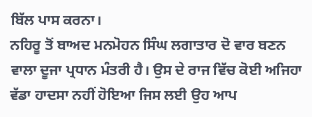ਬਿੱਲ ਪਾਸ ਕਰਨਾ।
ਨਹਿਰੂ ਤੋਂ ਬਾਅਦ ਮਨਮੋਹਨ ਸਿੰਘ ਲਗਾਤਾਰ ਦੋ ਵਾਰ ਬਣਨ ਵਾਲਾ ਦੂਜਾ ਪ੍ਰਧਾਨ ਮੰਤਰੀ ਹੈ। ਉਸ ਦੇ ਰਾਜ ਵਿੱਚ ਕੋਈ ਅਜਿਹਾ ਵੱਡਾ ਹਾਦਸਾ ਨਹੀਂ ਹੋਇਆ ਜਿਸ ਲਈ ਉਹ ਆਪ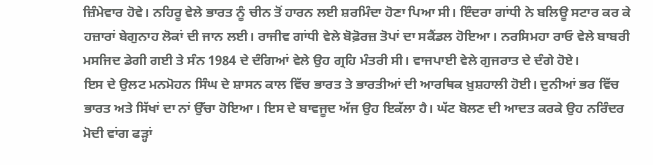ਜ਼ਿੰਮੇਵਾਰ ਹੋਵੇ। ਨਹਿਰੂ ਵੇਲੇ ਭਾਰਤ ਨੂੰ ਚੀਨ ਤੋਂ ਹਾਰਨ ਲਈ ਸ਼ਰਮਿੰਦਾ ਹੋਣਾ ਪਿਆ ਸੀ। ਇੰਦਰਾ ਗਾਂਧੀ ਨੇ ਬਲਿਊ ਸਟਾਰ ਕਰ ਕੇ ਹਜ਼ਾਰਾਂ ਬੇਗੁਨਾਹ ਲੋਕਾਂ ਦੀ ਜਾਨ ਲਈ। ਰਾਜੀਵ ਗਾਂਧੀ ਵੇਲੇ ਬੋਫ਼ੋਰਜ਼ ਤੋਪਾਂ ਦਾ ਸਕੈਂਡਲ ਹੋਇਆ। ਨਰਸਿਮਹਾ ਰਾਓ ਵੇਲੇ ਬਾਬਰੀ ਮਸਜਿਦ ਡੇਗੀ ਗਈ ਤੇ ਸੰਨ 1984 ਦੇ ਦੰਗਿਆਂ ਵੇਲੇ ਉਹ ਗ੍ਰਹਿ ਮੰਤਰੀ ਸੀ। ਵਾਜਪਾਈ ਵੇਲੇ ਗੁਜਰਾਤ ਦੇ ਦੰਗੇ ਹੋਏ।
ਇਸ ਦੇ ਉਲਟ ਮਨਮੋਹਨ ਸਿੰਘ ਦੇ ਸ਼ਾਸਨ ਕਾਲ ਵਿੱਚ ਭਾਰਤ ਤੇ ਭਾਰਤੀਆਂ ਦੀ ਆਰਥਿਕ ਖ਼ੁਸ਼ਹਾਲੀ ਹੋਈ। ਦੁਨੀਆਂ ਭਰ ਵਿੱਚ ਭਾਰਤ ਅਤੇ ਸਿੱਖਾਂ ਦਾ ਨਾਂ ਉੱਚਾ ਹੋਇਆ। ਇਸ ਦੇ ਬਾਵਜੂਦ ਅੱਜ ਉਹ ਇਕੱਲਾ ਹੈ। ਘੱਟ ਬੋਲਣ ਦੀ ਆਦਤ ਕਰਕੇ ਉਹ ਨਰਿੰਦਰ ਮੋਦੀ ਵਾਂਗ ਫੜ੍ਹਾਂ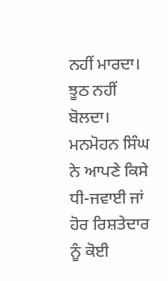ਨਹੀਂ ਮਾਰਦਾ। ਝੂਠ ਨਹੀਂ ਬੋਲਦਾ। ਮਨਮੋਹਨ ਸਿੰਘ ਨੇ ਆਪਣੇ ਕਿਸੇ ਧੀ-ਜਵਾਈ ਜਾਂ ਹੋਰ ਰਿਸ਼ਤੇਦਾਰ ਨੂੰ ਕੋਈ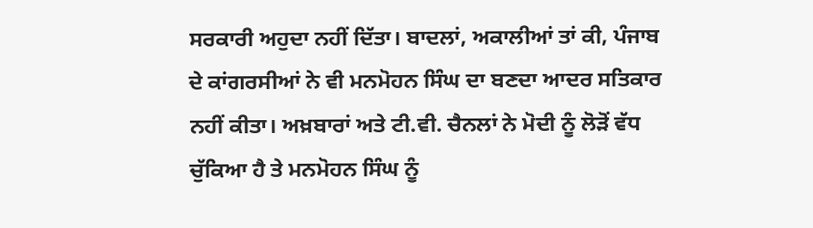ਸਰਕਾਰੀ ਅਹੁਦਾ ਨਹੀਂ ਦਿੱਤਾ। ਬਾਦਲਾਂ, ਅਕਾਲੀਆਂ ਤਾਂ ਕੀ, ਪੰਜਾਬ ਦੇ ਕਾਂਗਰਸੀਆਂ ਨੇ ਵੀ ਮਨਮੋਹਨ ਸਿੰਘ ਦਾ ਬਣਦਾ ਆਦਰ ਸਤਿਕਾਰ ਨਹੀਂ ਕੀਤਾ। ਅਖ਼ਬਾਰਾਂ ਅਤੇ ਟੀ.ਵੀ. ਚੈਨਲਾਂ ਨੇ ਮੋਦੀ ਨੂੰ ਲੋੜੋਂ ਵੱਧ ਚੁੱਕਿਆ ਹੈ ਤੇ ਮਨਮੋਹਨ ਸਿੰਘ ਨੂੰ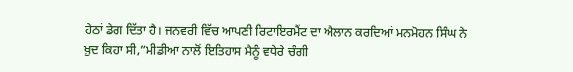ਹੇਠਾਂ ਡੇਗ ਦਿੱਤਾ ਹੈ। ਜਨਵਰੀ ਵਿੱਚ ਆਪਣੀ ਰਿਟਾਇਰਮੈਂਟ ਦਾ ਐਲਾਨ ਕਰਦਿਆਂ ਮਨਮੋਹਨ ਸਿੰਘ ਨੇ ਖ਼ੁਦ ਕਿਹਾ ਸੀ,”ਮੀਡੀਆ ਨਾਲੋਂ ਇਤਿਹਾਸ ਮੈਨੂੰ ਵਧੇਰੇ ਚੰਗੀ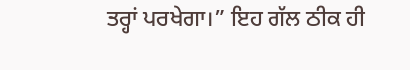ਤਰ੍ਹਾਂ ਪਰਖੇਗਾ।” ਇਹ ਗੱਲ ਠੀਕ ਹੀ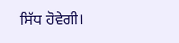ਸਿੱਧ ਹੋਵੇਗੀ।